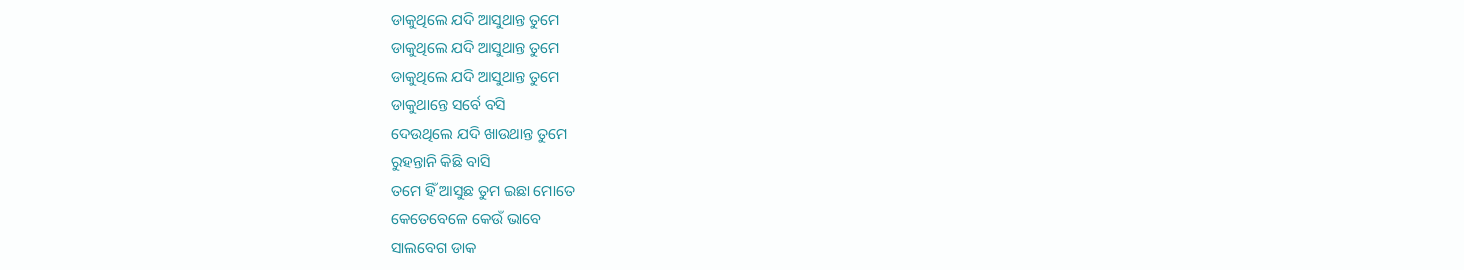ଡାକୁଥିଲେ ଯଦି ଆସୁଥାନ୍ତ ତୁମେ
ଡାକୁଥିଲେ ଯଦି ଆସୁଥାନ୍ତ ତୁମେ
ଡାକୁଥିଲେ ଯଦି ଆସୁଥାନ୍ତ ତୁମେ
ଡାକୁଥାନ୍ତେ ସର୍ବେ ବସି
ଦେଉଥିଲେ ଯଦି ଖାଉଥାନ୍ତ ତୁମେ
ରୁହନ୍ତାନି କିଛି ବାସି
ତମେ ହିଁ ଆସୁଛ ତୁମ ଇଛା ମୋତେ
କେତେବେଳେ କେଉଁ ଭାବେ
ସାଲବେଗ ଡାକ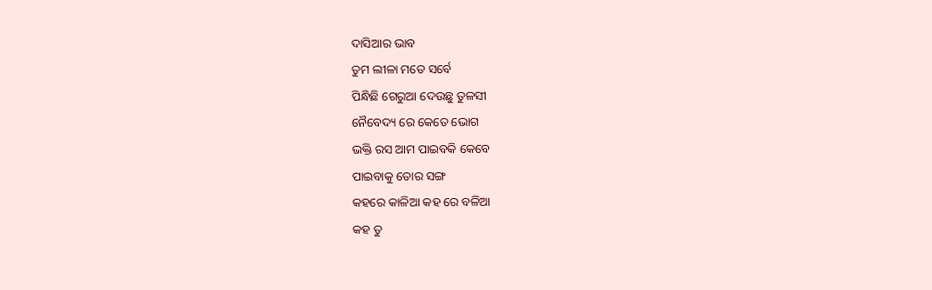ଦାସିଆର ଭାବ
ତୁମ ଲୀଳା ମତେ ସର୍ବେ
ପିନ୍ଧିଛି ଗେରୁଆ ଦେଉଛୁ ତୁଳସୀ
ନୈବେଦ୍ୟ ରେ କେତେ ଭୋଗ
ଭକ୍ତି ରସ ଆମ ପାଇବକି କେବେ
ପାଇବାକୁ ତୋର ସଙ୍ଗ
କହରେ କାଳିଆ କହ ରେ ବଳିଆ
କହ ତୁ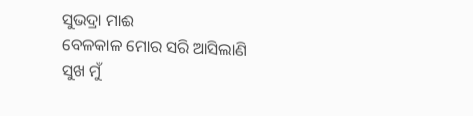ସୁଭଦ୍ରା ମାଈ
ବେଳକାଳ ମୋର ସରି ଆସିଲାଣି
ସୁଖ ମୁଁ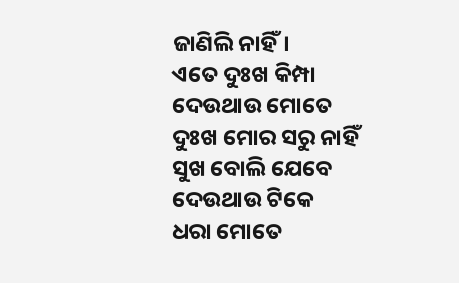ଜାଣିଲି ନାହିଁ।
ଏତେ ଦୁଃଖ କିମ୍ପା ଦେଉଥାଉ ମୋତେ
ଦୁଃଖ ମୋର ସରୁ ନାହିଁ
ସୁଖ ବୋଲି ଯେବେ ଦେଉଥାଉ ଟିକେ
ଧରା ମୋତେ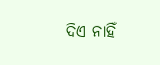ଦିଏ ନାହିଁ